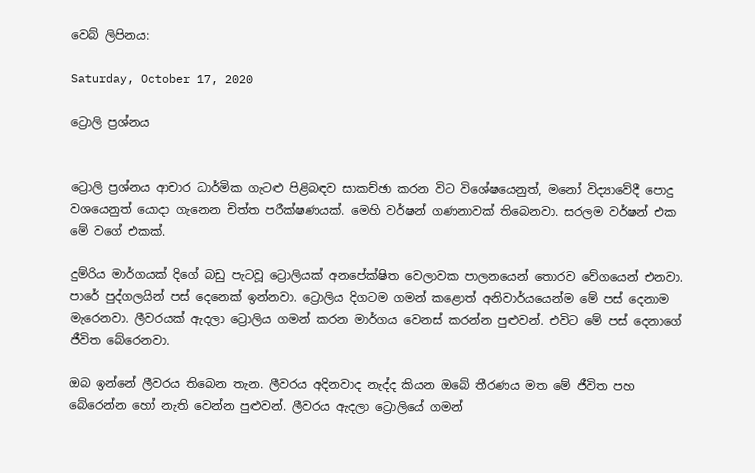වෙබ් ලිපිනය:

Saturday, October 17, 2020

ට්‍රොලි ප්‍රශ්නය


ට්‍රොලි ප්‍රශ්නය ආචාර ධාර්මික ගැටළු පිළිබඳව සාකච්ඡා කරන විට විශේෂයෙනුත්, මනෝ විද්‍යාවේදී පොදු වශයෙනුත් යොදා ගැනෙන චිත්ත පරීක්ෂණයක්. මෙහි වර්ෂන් ගණනාවක් තිබෙනවා. සරලම වර්ෂන් එක මේ වගේ එකක්.

දුම්රිය මාර්ගයක් දිගේ බඩු පැටවූ ට්‍රොලියක් අනපේක්ෂිත වෙලාවක පාලනයෙන් තොරව වේගයෙන් එනවා. පාරේ පුද්ගලයින් පස් දෙනෙක් ඉන්නවා. ට්‍රොලිය දිගටම ගමන් කළොත් අනිවාර්යයෙන්ම මේ පස් දෙනාම මැරෙනවා. ලීවරයක් ඇදලා ට්‍රොලිය ගමන් කරන මාර්ගය වෙනස් කරන්න පුළුවන්. එවිට මේ පස් දෙනාගේ ජීවිත බේරෙනවා.

ඔබ ඉන්නේ ලීවරය තිබෙන තැන. ලීවරය අදිනවාද නැද්ද කියන ඔබේ තීරණය මත මේ ජීවිත පහ බේරෙන්න හෝ නැති වෙන්න පුළුවන්. ලීවරය ඇදලා ට්‍රොලියේ ගමන්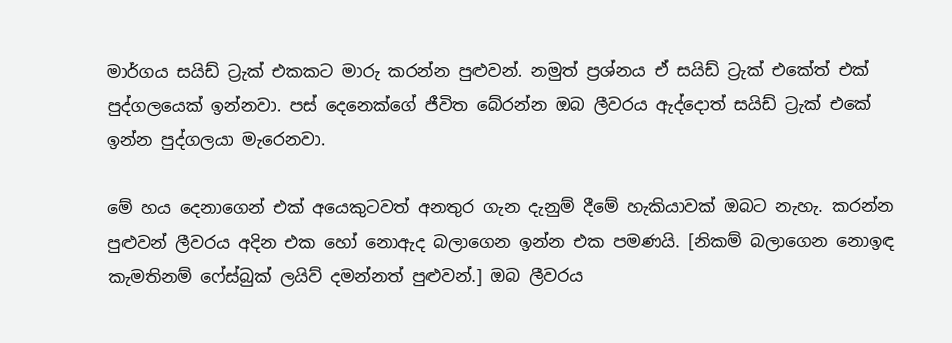මාර්ගය සයිඩ් ට්‍රැක් එකකට මාරු කරන්න පුළුවන්. නමුත් ප්‍රශ්නය ඒ සයිඩ් ට්‍රැක් එකේත් එක් පුද්ගලයෙක් ඉන්නවා. පස් දෙනෙක්ගේ ජීවිත බේරන්න ඔබ ලීවරය ඇද්දොත් සයිඩ් ට්‍රැක් එකේ ඉන්න පුද්ගලයා මැරෙනවා.

මේ හය දෙනාගෙන් එක් අයෙකුටවත් අනතුර ගැන දැනුම් දීමේ හැකියාවක් ඔබට නැහැ. කරන්න පුළුවන් ලීවරය අදින එක හෝ නොඇද බලාගෙන ඉන්න එක පමණයි. [නිකම් බලාගෙන නොඉඳ කැමතිනම් ෆේස්බුක් ලයිව් දමන්නත් පුළුවන්.] ඔබ ලීවරය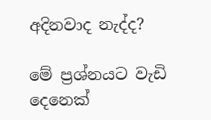අදිනවාද නැද්ද?

මේ ප්‍රශ්නයට වැඩි දෙනෙක්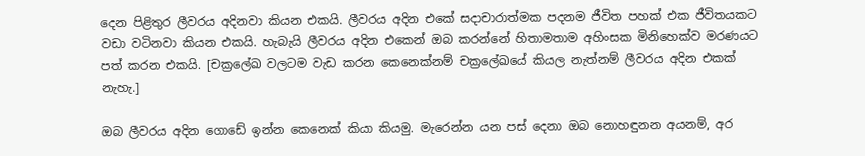දෙන පිළිතුර ලීවරය අදිනවා කියන එකයි. ලීවරය අදින එකේ සදාචාරාත්මක පදනම ජීවිත පහක් එක ජීවිතයකට වඩා වටිනවා කියන එකයි. හැබැයි ලීවරය අදින එකෙන් ඔබ කරන්නේ හිතාමතාම අහිංසක මිනිහෙක්ව මරණයට පත් කරන එකයි. [චක්‍රලේඛ වලටම වැඩ කරන කෙනෙක්නම් චක්‍රලේඛයේ කියල නැත්නම් ලීවරය අදින එකක් නැහැ.]

ඔබ ලීවරය අදින ගොඩේ ඉන්න කෙනෙක් කියා කියමු. මැරෙන්න යන පස් දෙනා ඔබ නොහඳුනන අයනම්, අර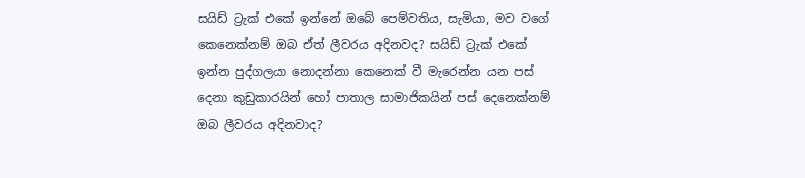සයිඩ් ට්‍රැක් එකේ ඉන්නේ ඔබේ පෙම්වතිය, සැමියා, මව වගේ කෙනෙක්නම් ඔබ ඒත් ලීවරය අදිනවද? සයිඩ් ට්‍රැක් එකේ ඉන්න පුද්ගලයා නොදන්නා කෙනෙක් වී මැරෙන්න යන පස් දෙනා කුඩුකාරයින් හෝ පාතාල සාමාජිකයින් පස් දෙනෙක්නම් ඔබ ලීවරය අදිනවාද?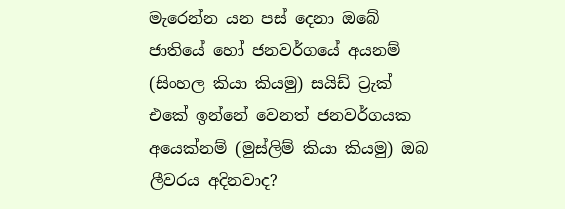මැරෙන්න යන පස් දෙනා ඔබේ ජාතියේ හෝ ජනවර්ගයේ අයනම් (සිංහල කියා කියමු) සයිඩ් ට්‍රැක් එකේ ඉන්නේ වෙනත් ජනවර්ගයක අයෙක්නම් (මුස්ලිම් කියා කියමු) ඔබ ලීවරය අදිනවාද?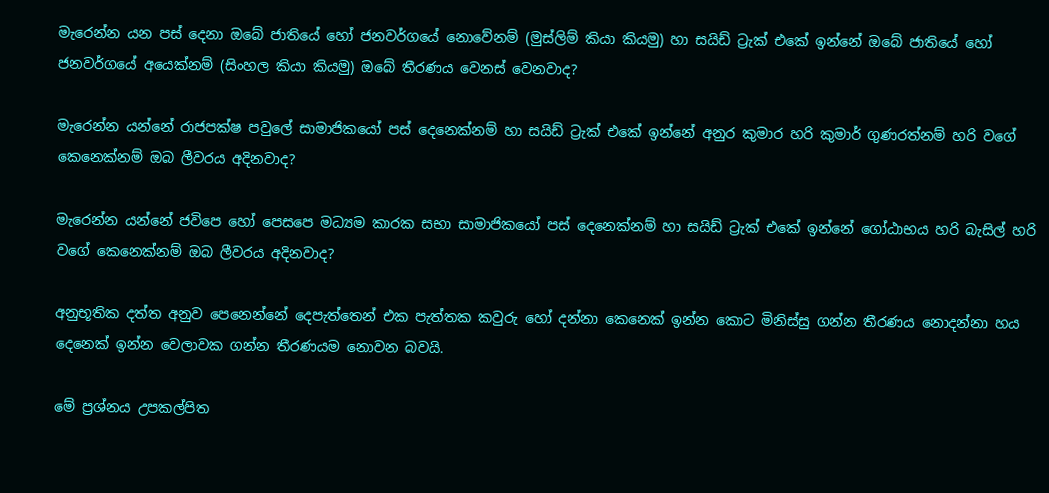මැරෙන්න යන පස් දෙනා ඔබේ ජාතියේ හෝ ජනවර්ගයේ නොවේනම් (මුස්ලිම් කියා කියමු) හා සයිඩ් ට්‍රැක් එකේ ඉන්නේ ඔබේ ජාතියේ හෝ ජනවර්ගයේ අයෙක්නම් (සිංහල කියා කියමු) ඔබේ තීරණය වෙනස් වෙනවාද?

මැරෙන්න යන්නේ රාජපක්ෂ පවුලේ සාමාජිකයෝ පස් දෙනෙක්නම් හා සයිඩ් ට්‍රැක් එකේ ඉන්නේ අනුර කුමාර හරි කුමාර් ගුණරත්නම් හරි වගේ කෙනෙක්නම් ඔබ ලීවරය අදිනවාද?

මැරෙන්න යන්නේ ජවිපෙ හෝ පෙසපෙ මධ්‍යම කාරක සභා සාමාජිකයෝ පස් දෙනෙක්නම් හා සයිඩ් ට්‍රැක් එකේ ඉන්නේ ගෝඨාභය හරි බැසිල් හරි වගේ කෙනෙක්නම් ඔබ ලීවරය අදිනවාද?

අනුභූතික දත්ත අනුව පෙනෙන්නේ දෙපැත්තෙන් එක පැත්තක කවුරු හෝ දන්නා කෙනෙක් ඉන්න කොට මිනිස්සු ගන්න තීරණය නොදන්නා හය දෙනෙක් ඉන්න වෙලාවක ගන්න තීරණයම නොවන බවයි.

මේ ප්‍රශ්නය උපකල්පිත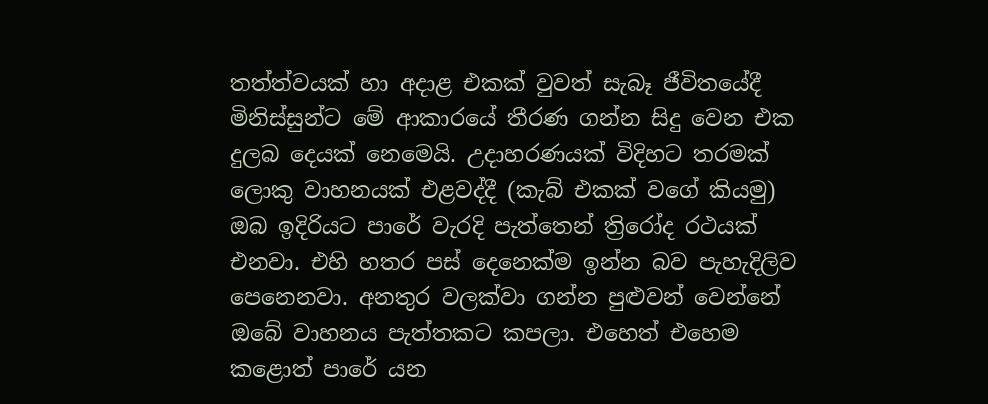තත්ත්වයක් හා අදාළ එකක් වුවත් සැබෑ ජීවිතයේදී මිනිස්සුන්ට මේ ආකාරයේ තීරණ ගන්න සිදු වෙන එක දුලබ දෙයක් නෙමෙයි. උදාහරණයක් විදිහට තරමක් ලොකු වාහනයක් එළවද්දී (කැබ් එකක් වගේ කියමු) ඔබ ඉදිරියට පාරේ වැරදි පැත්තෙන් ත්‍රිරෝද රථයක් එනවා. එහි හතර පස් දෙනෙක්ම ඉන්න බව පැහැදිලිව පෙනෙනවා. අනතුර වලක්වා ගන්න පුළුවන් වෙන්නේ ඔබේ වාහනය පැත්තකට කපලා. එහෙත් එහෙම කළොත් පාරේ යන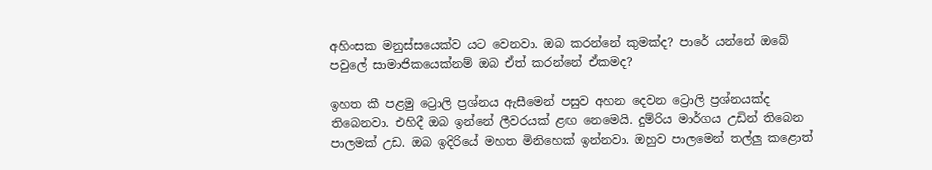අහිංසක මනුස්සයෙක්ව යට වෙනවා. ඔබ කරන්නේ කුමක්ද? පාරේ යන්නේ ඔබේ පවුලේ සාමාජිකයෙක්නම් ඔබ ඒත් කරන්නේ ඒකමද?

ඉහත කී පළමු ට්‍රොලි ප්‍රශ්නය ඇසීමෙන් පසුව අහන දෙවන ට්‍රොලි ප්‍රශ්නයක්ද තිබෙනවා. එහිදී ඔබ ඉන්නේ ලීවරයක් ළඟ නෙමෙයි. දුම්රිය මාර්ගය උඩින් තිබෙන පාලමක් උඩ. ඔබ ඉදිරියේ මහත මිනිහෙක් ඉන්නවා. ඔහුව පාලමෙන් තල්ලු කළොත්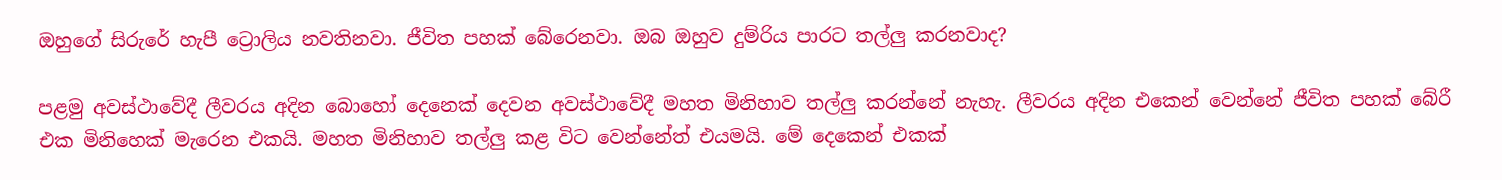ඔහුගේ සිරුරේ හැපී ට්‍රොලිය නවතිනවා. ජීවිත පහක් බේරෙනවා. ඔබ ඔහුව දුම්රිය පාරට තල්ලු කරනවාද?

පළමු අවස්ථාවේදී ලීවරය අදින බොහෝ දෙනෙක් දෙවන අවස්ථාවේදී මහත මිනිහාව තල්ලු කරන්නේ නැහැ. ලීවරය අදින එකෙන් වෙන්නේ ජීවිත පහක් බේරී එක මිනිහෙක් මැරෙන එකයි. මහත මිනිහාව තල්ලු කළ විට වෙන්නේත් එයමයි. මේ දෙකෙන් එකක්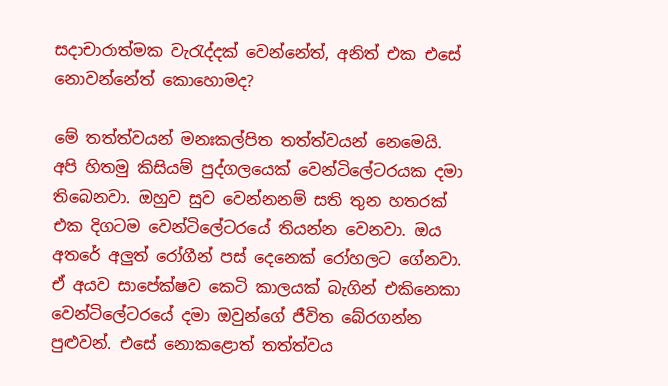සදාචාරාත්මක වැරැද්දක් වෙන්නේත්, අනිත් එක එසේ නොවන්නේත් කොහොමද?

මේ තත්ත්වයන් මනඃකල්පිත තත්ත්වයන් නෙමෙයි. අපි හිතමු කිසියම් පුද්ගලයෙක් වෙන්ටිලේටරයක දමා තිබෙනවා. ඔහුව සුව වෙන්නනම් සති තුන හතරක් එක දිගටම වෙන්ටිලේටරයේ තියන්න වෙනවා. ඔය අතරේ අලුත් රෝගීන් පස් දෙනෙක් රෝහලට ගේනවා. ඒ අයව සාපේක්ෂව කෙටි කාලයක් බැගින් එකිනෙකා වෙන්ටිලේටරයේ දමා ඔවුන්ගේ ජීවිත බේරගන්න පුළුවන්. එසේ නොකළොත් තත්ත්වය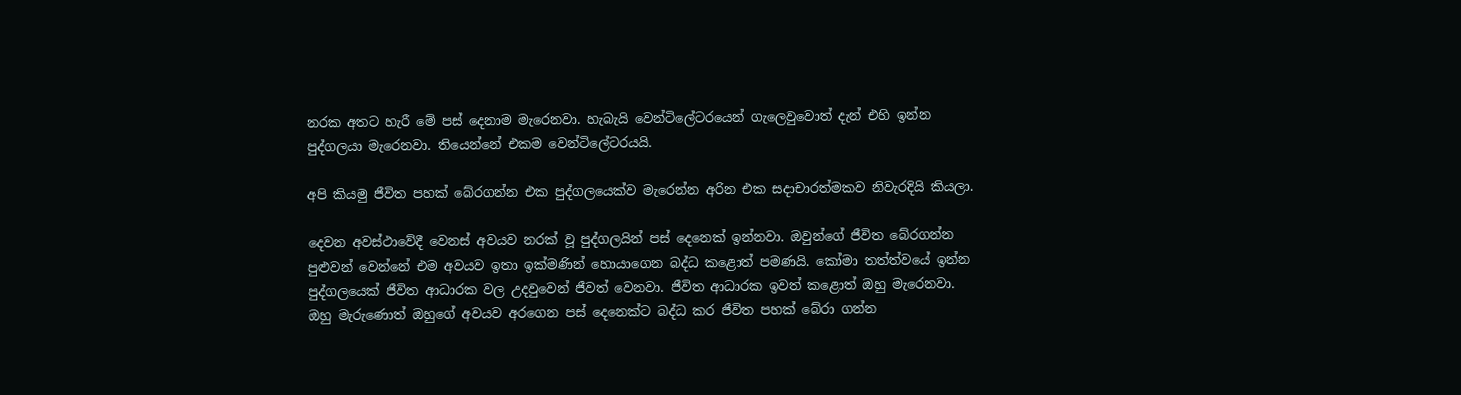නරක අතට හැරී මේ පස් දෙනාම මැරෙනවා. හැබැයි වෙන්ටිලේටරයෙන් ගැලෙවුවොත් දැන් එහි ඉන්න පුද්ගලයා මැරෙනවා. තියෙන්නේ එකම වෙන්ටිලේටරයයි.

අපි කියමු ජීවිත පහක් බේරගන්න එක පුද්ගලයෙක්ව මැරෙන්න අරින එක සදාචාරත්මකව නිවැරදියි කියලා.

දෙවන අවස්ථාවේදී වෙනස් අවයව නරක් වූ පුද්ගලයින් පස් දෙනෙක් ඉන්නවා. ඔවුන්ගේ ජීවිත බේරගන්න පුළුවන් වෙන්නේ එම අවයව ඉතා ඉක්මණින් හොයාගෙන බද්ධ කළොත් පමණයි. කෝමා තත්ත්වයේ ඉන්න පුද්ගලයෙක් ජීවිත ආධාරක වල උදවුවෙන් ජීවත් වෙනවා. ජීවිත ආධාරක ඉවත් කළොත් ඔහු මැරෙනවා. ඔහු මැරුණොත් ඔහුගේ අවයව අරගෙන පස් දෙනෙක්ට බද්ධ කර ජීවිත පහක් බේරා ගන්න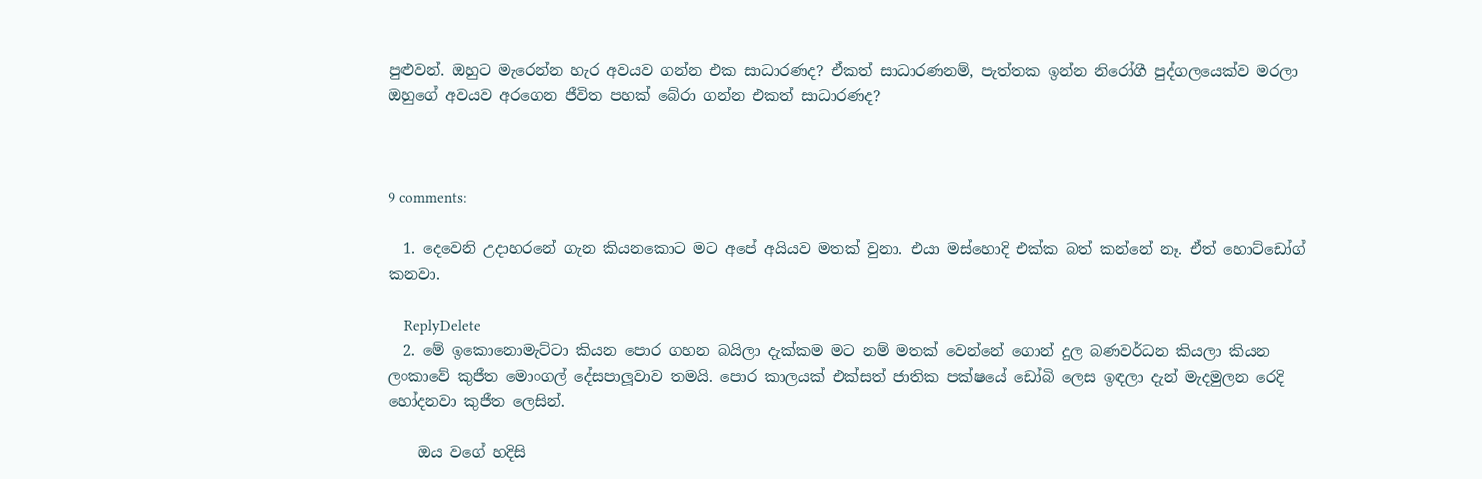පුළුවන්. ඔහුට මැරෙන්න හැර අවයව ගන්න එක සාධාරණද? ඒකත් සාධාරණනම්, පැත්තක ඉන්න නිරෝගී පුද්ගලයෙක්ව මරලා ඔහුගේ අවයව අරගෙන ජීවිත පහක් බේරා ගන්න එකත් සාධාරණද?



9 comments:

  1. දෙවෙනි උදාහරනේ ගැන කියනකොට මට අපේ අයියව මතක් වුනා. එයා මස්හොදි එක්ක බත් කන්නේ නෑ. ඒත් හොට්ඩෝග් කනවා.

    ReplyDelete
  2. මේ ඉකොනොමැට්ටා කියන පොර ගහන බයිලා දැක්කම මට නම් මතක් වෙන්නේ ගොන් දුල බණවර්ධන කියලා කියන ලංකාවේ කුජීත මොංගල් දේසපාලූවාව තමයි. පොර කාලයක් එක්සත් ජාතික පක්ෂයේ ඩෝබි ලෙස ඉඳලා දැන් මැදමුලන රෙදි හෝදනවා කුජීත ලෙසින්.

    ඔය වගේ හදිසි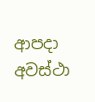ආපදා අවස්ථා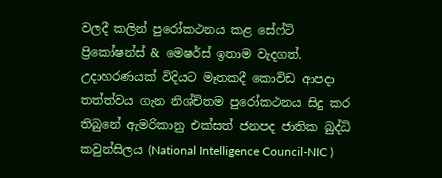වලදී කලින් පුරෝකථනය කළ සේෆ්ටි ප්‍රිකෝෂන්ස් & මෙෂර්ස් ඉතාම වැදගත්. උදාහරණයක් විදියට මෑතකදී කොවිඩ ආපදා තත්ත්වය ගැන නිශ්චිතම පුරෝකථනය සිදු කර තිබුනේ ඇමරිකානු එක්සත් ජනපද ජාතික බුද්ධි කවුන්සිලය (National Intelligence Council-NIC )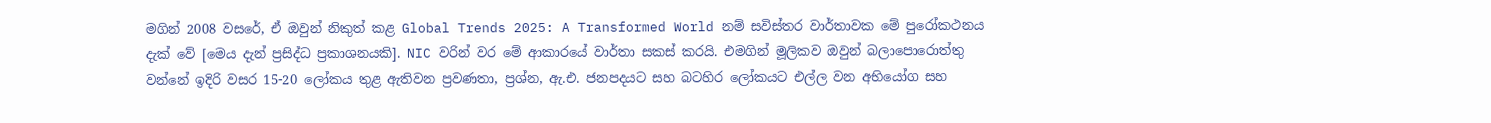මගින් 2008 වසරේ, ඒ ඔවුන් නිකුත් කළ Global Trends 2025: A Transformed World නම් සවිස්තර වාර්තාවක මේ පුරෝකථනය දැක් වේ [මෙය දැන් ප්‍රසිද්ධ ප්‍රකාශනයකි]. NIC වරින් වර මේ ආකාරයේ වාර්තා සකස් කරයි. එමගින් මූලිකව ඔවුන් බලාපොරොත්තු වන්නේ ඉදිරි වසර 15-20 ලෝකය තුළ ඇතිවන ප්‍රවණතා, ප්‍රශ්න, ඇ.එ. ජනපදයට සහ බටහිර ලෝකයට එල්ල වන අභියෝග සහ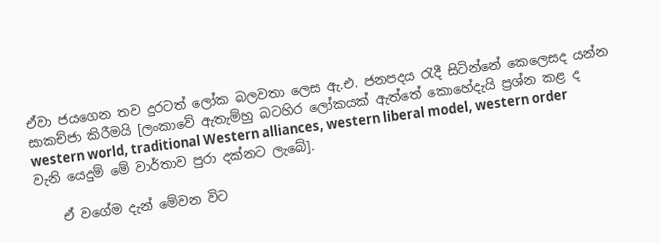ඒවා ජයගෙන තව දුරටත් ලෝක බලවතා ලෙස ඇ.එ. ජනපදය රැදී සිටින්නේ කෙලෙසද යන්න සාකච්ජා කිරීමයි [ලංකාවේ ඇතැම්හු බටහිර ලෝකයක් ඇත්තේ කොහේදැයි ප්‍රශ්න කළ ද western world, traditional Western alliances, western liberal model, western order වැනි යෙදුම් මේ වාර්තාව පුරා දක්නට ලැබේ].

    ඒ වගේම දැන් මේවන විට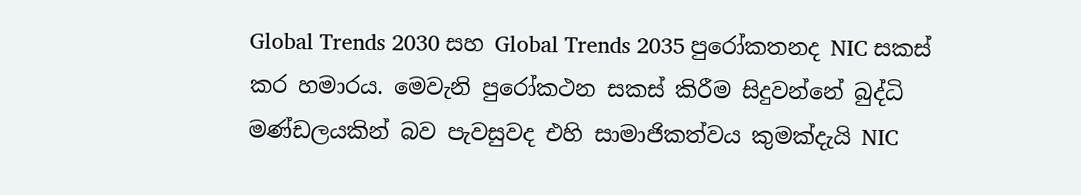Global Trends 2030 සහ Global Trends 2035 පුරෝකතනද NIC සකස් කර හමාරය. මෙවැනි පුරෝකථන සකස් කිරීම සිදුවන්නේ බුද්ධි මණ්ඩලයකින් බව පැවසුවද එහි සාමාජිකත්වය කුමක්දැයි NIC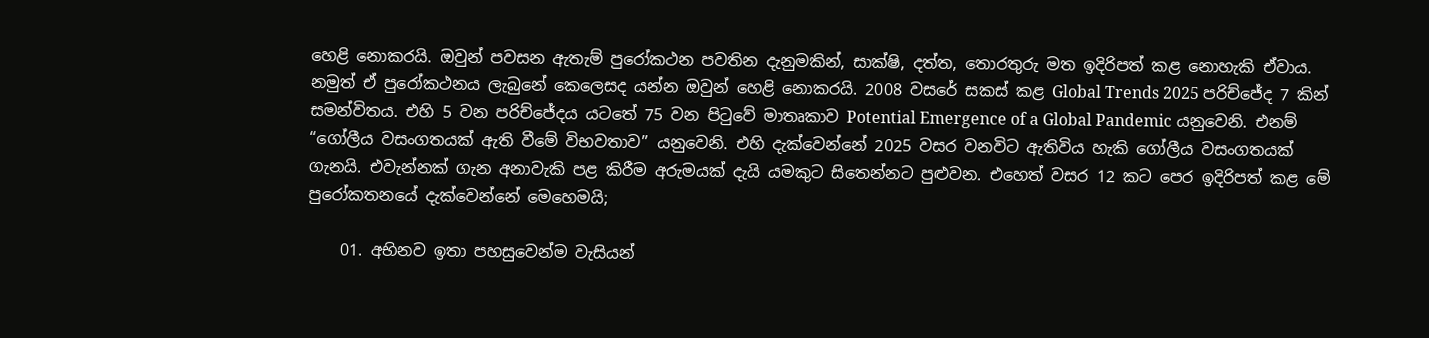හෙළි නොකරයි. ඔවුන් පවසන ඇතැම් පුරෝකථන පවතින දැනුමකින්, සාක්ෂි, දත්ත, තොරතුරු මත ඉදිරිපත් කළ නොහැකි ඒවාය. නමුත් ඒ පුරෝකථනය ලැබුනේ කෙලෙසද යන්න ඔවුන් හෙළි නොකරයි. 2008 වසරේ සකස් කළ Global Trends 2025 පරිච්ජේද 7 කින් සමන්විතය. එහි 5 වන පරිච්ජේදය යටතේ 75 වන පිටුවේ මාතෘකාව Potential Emergence of a Global Pandemic යනුවෙනි. එනම් “ගෝලීය වසංගතයක් ඇති වීමේ විභවතාව” යනුවෙනි. එහි දැක්වෙන්නේ 2025 වසර වනවිට ඇතිවිය හැකි ගෝලීය වසංගතයක් ගැනයි. එවැන්නක් ගැන අනාවැකි පළ කිරීම අරුමයක් දැයි යමකුට සිතෙන්නට පුළුවන. එහෙත් වසර 12 කට පෙර ඉදිරිපත් කළ මේ පුරෝකතනයේ දැක්වෙන්නේ මෙහෙමයි;

    01. අභිනව ඉතා පහසුවෙන්ම වැසියන්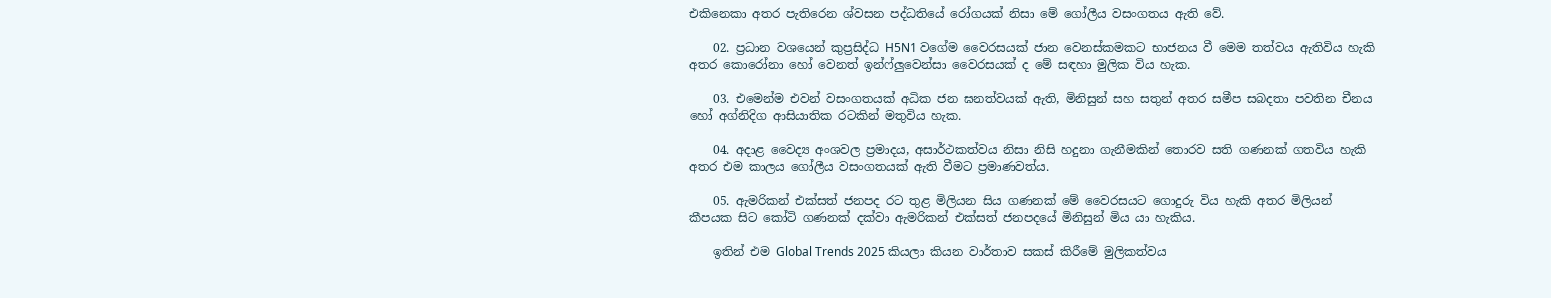එකිනෙකා අතර පැතිරෙන ශ්වසන පද්ධතියේ රෝගයක් නිසා මේ ගෝලීය වසංගතය ඇති වේ.

    02. ප්‍රධාන වශයෙන් කුප්‍රසිද්ධ H5N1 වගේම වෛරසයක් ජාන වෙනස්කමකට භාජනය වී මෙම තත්වය ඇතිවිය හැකි අතර කොරෝනා හෝ වෙනත් ඉන්ෆ්ලුවෙන්සා වෛරසයක් ද මේ සඳහා මුලික විය හැක.

    03. එමෙන්ම එවන් වසංගතයක් අධික ජන ඝනත්වයක් ඇති, මිනිසුන් සහ සතුන් අතර සමීප සබදතා පවතින චීනය හෝ අග්නිදිග ආසියාතික රටකින් මතුවිය හැක.

    04. අදාළ වෛද්‍ය අංශවල ප්‍රමාදය, අසාර්ථකත්වය නිසා නිසි හදුනා ගැනීමකින් තොරව සති ගණනක් ගතවිය හැකි අතර එම කාලය ගෝලීය වසංගතයක් ඇති වීමට ප්‍රමාණවත්ය.

    05. ඇමරිකන් එක්සත් ජනපද රට තුළ මිලියන සිය ගණනක් මේ වෛරසයට ගොදුරු විය හැකි අතර මිලියන් කීපයක සිට කෝටි ගණනක් දක්වා ඇමරිකන් එක්සත් ජනපදයේ මිනිසුන් මිය යා හැකිය.

    ඉතින් එම Global Trends 2025 කියලා කියන වාර්තාව සකස් කිරීමේ මුලිකත්වය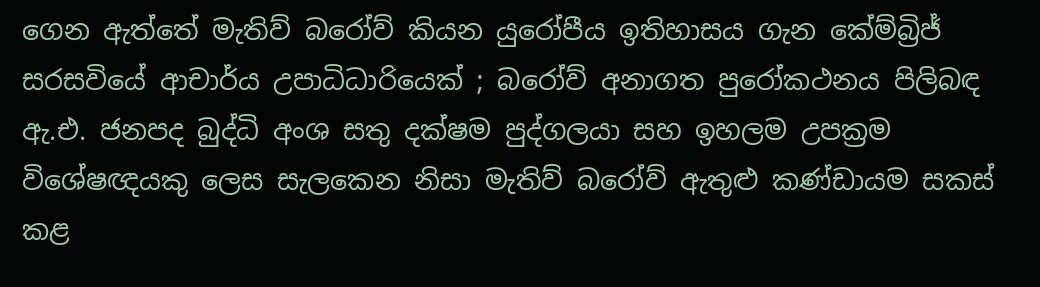ගෙන ඇත්තේ මැතිව් බරෝව් කියන යුරෝපීය ඉතිහාසය ගැන කේම්බ්‍රිජ් සරසවියේ ආචාර්ය උපාධිධාරියෙක් ; බරෝව් අනාගත පුරෝකථනය පිලිබඳ ඇ.එ. ජනපද බුද්ධි අංශ සතු දක්ෂම පුද්ගලයා සහ ඉහලම උපක්‍රම විශේෂඥයකු ලෙස සැලකෙන නිසා මැතිව් බරෝව් ඇතුළු කණ්ඩායම සකස් කළ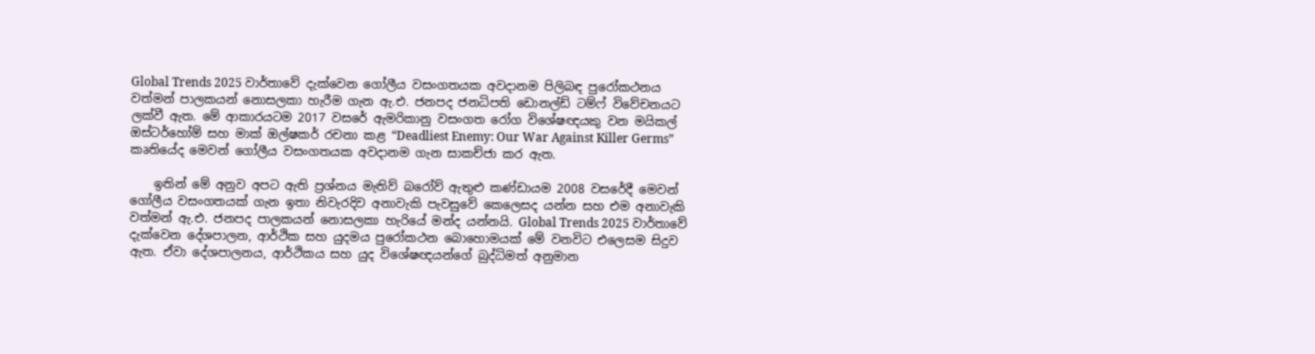Global Trends 2025 වාර්තාවේ දැක්වෙන ගෝලීය වසංගතයක අවදානම පිලිබඳ පුරෝකථනය වත්මන් පාලකයන් නොසලකා හැරීම ගැන ඇ.එ. ජනපද ජනධිපති ඩොනල්ඩ් ටම්ෆ් විවේචනයට ලක්වී ඇත. මේ ආකාරයටම 2017 වසරේ ඇමරිකානු වසංගත රෝග විශේෂඥයකු වන මයිකල් ඔස්ටර්හෝම් සහ මාක් ඔල්ෂකර් රචනා කළ “Deadliest Enemy: Our War Against Killer Germs” කෘතියේද මෙවන් ගෝලීය වසංගතයක අවදානම ගැන සාකච්ජා කර ඇත.

    ඉතින් මේ අනුව අපට ඇති ප්‍රශ්නය මැතිව් බරෝව් ඇතුළු කණ්ඩායම 2008 වසරේදී මෙවන් ගෝලීය වසංගතයක් ගැන ඉතා නිවැරදිව අනාවැකි පැවසුවේ කෙලෙසද යන්න සහ එම අනාවැකි වත්මන් ඇ.එ. ජනපද පාලකයන් නොසලකා හැරියේ මන්ද යන්නයි. Global Trends 2025 වාර්තාවේ දැක්වෙන දේශපාලන, ආර්ථික සහ යුදමය පුරෝකථන බොහොමයක් මේ වනවිට එලෙසම සිදුව ඇත. ඒවා දේශපාලනය, ආර්ථිකය සහ යුද විශේෂඥයන්ගේ බුද්ධිමත් අනුමාන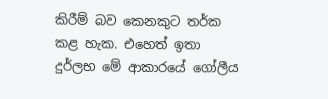කිරීම් බව කෙනකුට තර්ක කළ හැක. එහෙත් ඉතා දුර්ලභ මේ ආකාරයේ ගෝලීය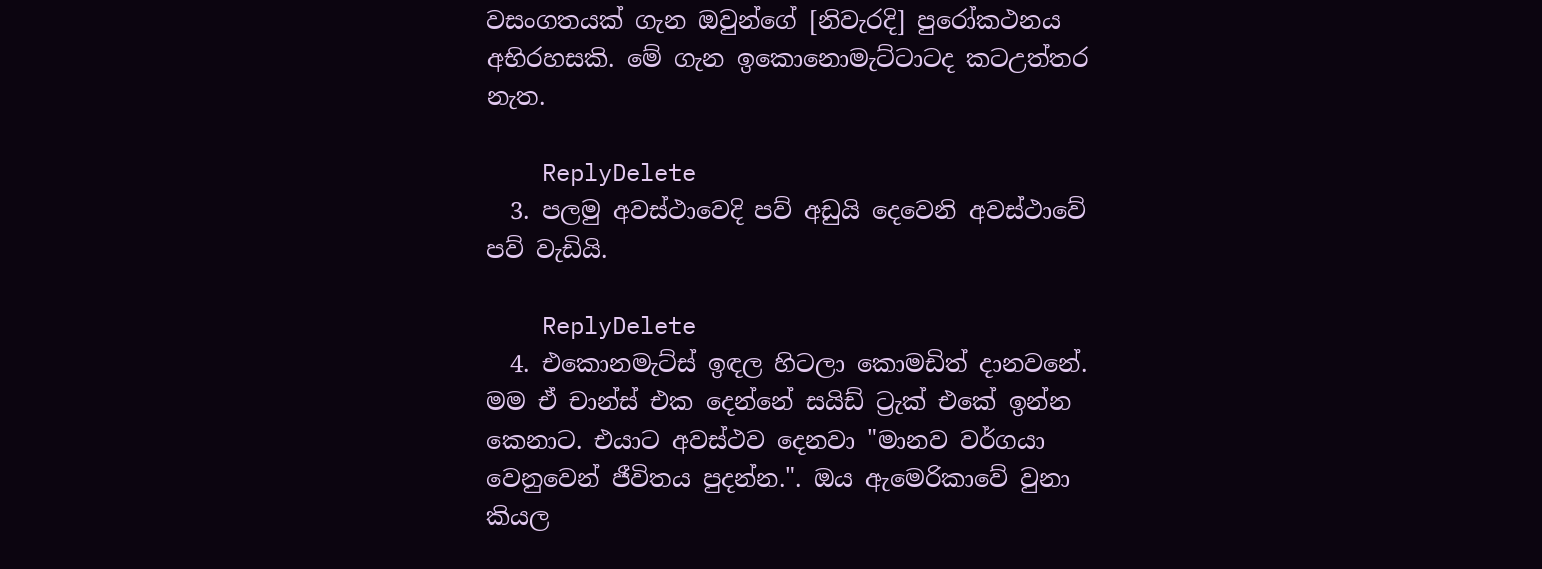වසංගතයක් ගැන ඔවුන්ගේ [නිවැරදි] පුරෝකථනය අභිරහසකි. මේ ගැන ඉකොනොමැට්ටාටද කටඋත්තර නැත.

    ReplyDelete
  3. පලමු අවස්ථාවෙදි පව් අඩුයි දෙවෙනි අවස්ථාවේ පව් වැඩියි.

    ReplyDelete
  4. එකොනමැට්ස් ඉඳල හිටලා කොමඩිත් දානවනේ. මම ඒ චාන්ස් එක දෙන්නේ සයිඩ් ට්‍රැක් එකේ ඉන්න කෙනාට. එයාට අවස්ථව දෙනවා "මානව වර්ගයා වෙනුවෙන් ජීවිතය පුදන්න.". ඔය ඇමෙරිකාවේ වුනා කියල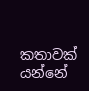කතාවක් යන්නේ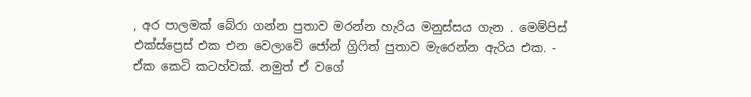, අර පාලමක් බේරා ගන්න පුතාව මරන්න හැරිය මනුස්සය ගැන . මෙම්පිස් එක්ස්ප්‍රෙස් එක එන වෙලාවේ ජෝන් ග්‍රිෆිත් පුතාව මැරෙන්න ඇරිය එක. - ඒක කෙටි කටහ්වක්. නමුත් ඒ වගේ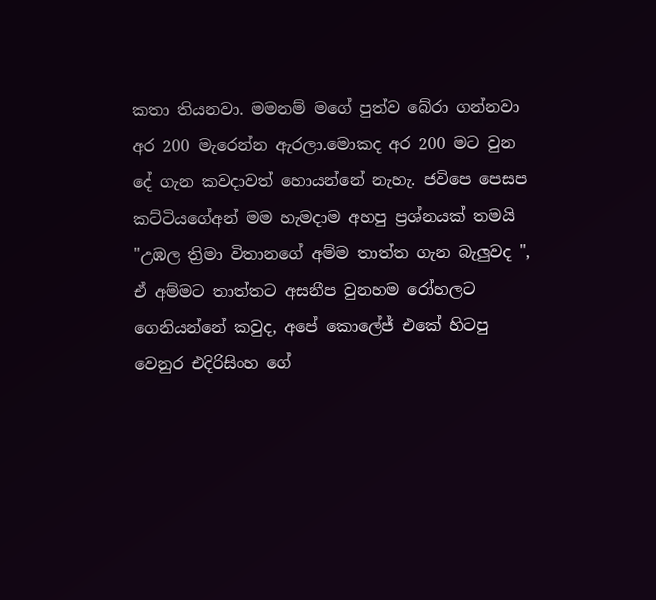කතා තියනවා. මමනම් මගේ පුත්ව බේරා ගන්නවා අර 200 මැරෙන්න ඇරලා.මොකද අර 200 මට වුන දේ ගැන කවදාවත් හොයන්නේ නැහැ. ජවිපෙ පෙසප කට්ටියගේඅන් මම හැමදාම අහපු ප්‍රශ්නයක් තමයි "උඹල ත්‍රිමා විතානගේ අම්ම තාත්ත ගැන බැලුවද ", ඒ අම්මට තාත්තට අසනීප වුනහම රෝහලට ගෙනියන්නේ කවුද, අපේ කොලේජ් එකේ හිටපු වෙනුර එදිරිසිංහ ගේ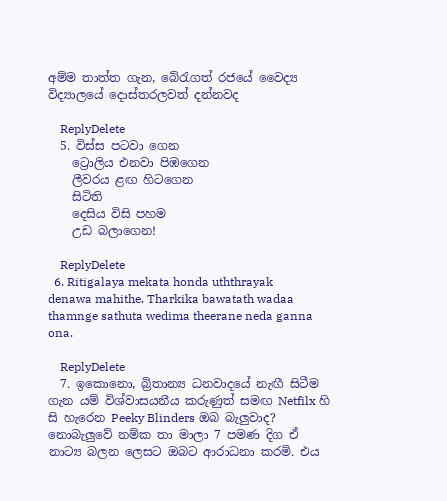අම්ම තාත්ත ගැන, බේරැගත් රජයේ වෛද්‍ය විද්‍යාලයේ දොස්තරලවත් දන්නවද

    ReplyDelete
  5. විස්ස පටවා ගෙන
    ට්‍රොලිය එනවා පිඹගෙන
    ලීවරය ළඟ හිටගෙන
    සිටිති
    දෙසිය විසි පහම
    උඩ බලාගෙන!

    ReplyDelete
  6. Ritigalaya mekata honda uththrayak denawa mahithe. Tharkika bawatath wadaa thamnge sathuta wedima theerane neda ganna ona.

    ReplyDelete
  7. ඉකොනො, බ්‍රිතාන්‍ය ධනවාදයේ නැඟී සිටීම ගැන යම් විශ්වාසයනීය කරුණුත් සමඟ Netfilx හි සි හැරෙන Peeky Blinders ඔබ බැලුවාද? නොබැලුවේ නම්ක තා මාලා 7 පමණ දිග ඒ නාට්‍ය බලන ලෙසට ඔබට ආරාධනා කරමි. එය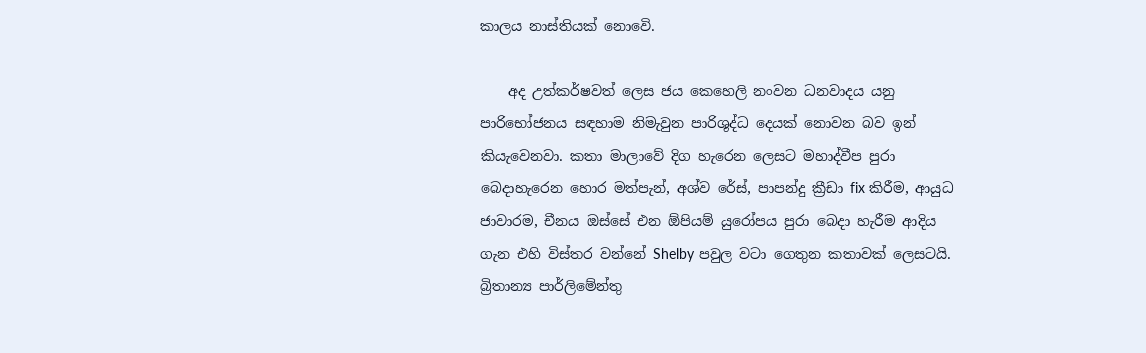කාලය නාස්තියක් නොවෙි.

    අද උත්කර්ෂවත් ලෙස ජය කෙහෙලි නංවන ධනවාදය යනු පාරිභෝජනය සඳහාම නිමැවුන පාරිශුද්ධ දෙයක් නොවන බව ඉන් කියැවෙනවා. කතා මාලාවේ දිග හැරෙන ලෙසට මහාද්වීප පුරා බෙදාහැරෙන හොර මත්පැන්, අශ්ව රේස්, පාපන්දු ක්‍රීඩා fix කිරීම, ආයුධ ජාවාරම, චීනය ඔස්සේ එන ඕපියම් යුරෝපය පුරා බෙදා හැරීම ආදිය ගැන එහි විස්තර වන්නේ Shelby පවුල වටා ගෙතුන කතාවක් ලෙසටයි. බ්‍රිතාන්‍ය පාර්ලිමේන්තු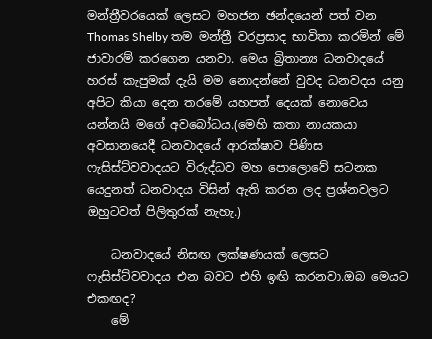මන්ත්‍රීවරයෙක් ලෙසට මහජන ඡන්දයෙන් පත් වන Thomas Shelby තම මන්ත්‍රී වරප්‍රසාද භාවිතා කරමින් මේ ජාවාරම් කරගෙන යනවා. මෙය බ්‍රිතාන්‍ය ධනවාදයේ හරස් කැපුමක් දැයි මම නොදන්නේ වුවද ධනවදය යනු අපිට කියා දෙන තරමේ යහපත් දෙයක් නොවෙය යන්නයි මගේ අවබෝධය.(මෙහි කතා නායකයා අවසානයෙදී ධනවාදයේ ආරක්ෂාව පිණිස ෆැසිස්ට්වවාදයට විරුද්ධව මහ පොලොවේ සටනක යෙදුනත් ධනවාදය විසින් ඇති කරන ලද ප්‍රශ්නවලට ඔහුටවත් පිලිතුරක් නැහැ.)

    ධනවාදයේ නිසඟ ලක්ෂණයක් ලෙසට ෆැසිස්ට්වවාදය එන බවට එහි ඉඟි කරනවා.ඔබ මෙයට එකඟද?
    මේ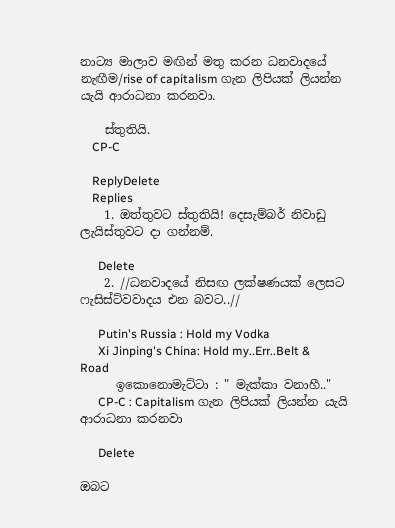නාට්‍ය මාලාව මඟින් මතු කරන ධනවාදයේ නැඟීම/rise of capitalism ගැන ලිපියක් ලියන්න යැයි ආරාධනා කරනවා.

    ස්තුතියි.
    CP-C

    ReplyDelete
    Replies
    1. ඔත්තුවට ස්තුතියි! දෙසැම්බර් නිවාඩු ලැයිස්තුවට දා ගන්නම්.

      Delete
    2. //ධනවාදයේ නිසඟ ලක්ෂණයක් ලෙසට ෆැසිස්ට්වවාදය එන බවට..//

      Putin's Russia : Hold my Vodka
      Xi Jinping's China: Hold my..Err..Belt & Road
      ඉකොනොමැට්ටා : " මැක්කා වනාහී.."
      CP-C : Capitalism ගැන ලිපියක් ලියන්න යැයි ආරාධනා කරනවා

      Delete

ඔබට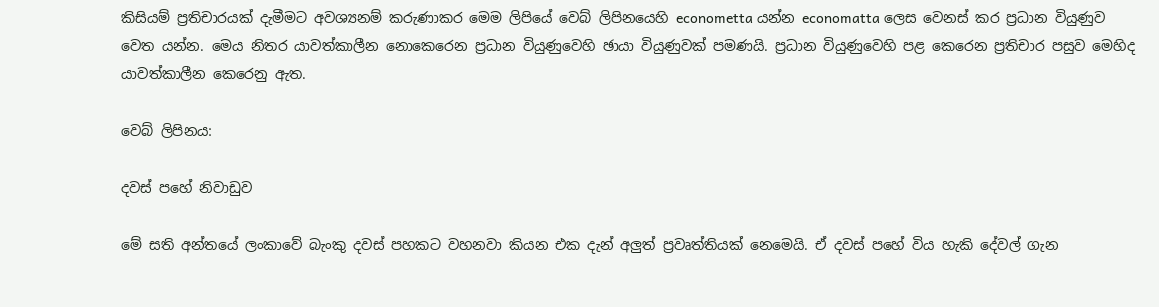කිසියම් ප්‍රතිචාරයක් දැමීමට අවශ්‍යනම් කරුණාකර මෙම ලිපියේ වෙබ් ලිපිනයෙහි econometta යන්න economatta ලෙස වෙනස් කර ප්‍රධාන වියුණුව වෙත යන්න. මෙය නිතර යාවත්කාලීන නොකෙරෙන ප්‍රධාන වියුණුවෙහි ඡායා වියුණුවක් පමණයි. ප්‍රධාන වියුණුවෙහි පළ කෙරෙන ප්‍රතිචාර පසුව මෙහිද යාවත්කාලීන කෙරෙනු ඇත.

වෙබ් ලිපිනය:

දවස් පහේ නිවාඩුව

මේ සති අන්තයේ ලංකාවේ බැංකු දවස් පහකට වහනවා කියන එක දැන් අලුත් ප්‍රවෘත්තියක් නෙමෙයි. ඒ දවස් පහේ විය හැකි දේවල් ගැන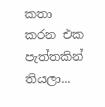කතා කරන එක පැත්තකින් තියලා...